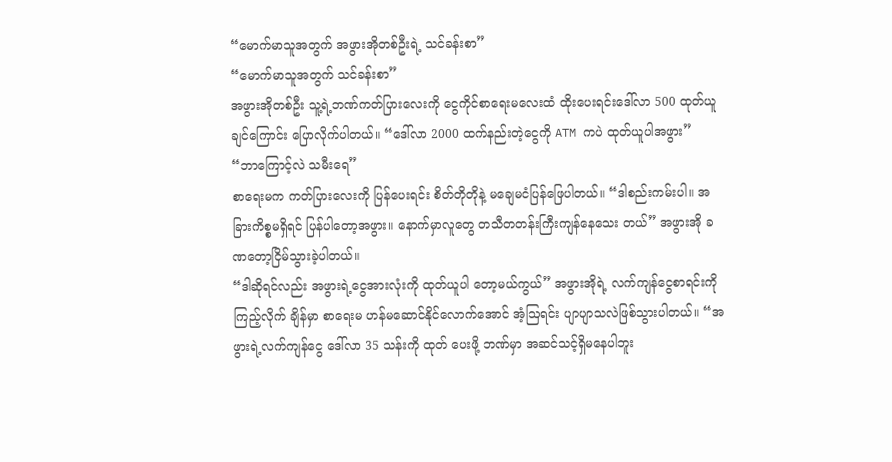“မောက်မာသူအတွက် အဖွားအိုတစ်ဦးရဲ့ သင်ခန်းစာ”
“မောက်မာသူအတွက် သင်ခန်းစာ”
အဖွားအိုတစ်ဦး သူ့ရဲ့ဘဏ်ကတ်ပြားလေးကို ငွေကိုင်စာရေးမလေးထံ ထိုးပေးရင်းဒေါ်လာ 500 ထုတ်ယူချင်ကြောင်း ပြောလိုက်ပါတယ်။ “ဒေါ်လာ 2000 ထက်နည်းတဲ့ငွေကို ATM ကပဲ ထုတ်ယူပါအဖွား”
“ဘာကြောင့်လဲ သမီးရေ”
စာရေးမက ကတ်ပြားလေးကို ပြန်ပေးရင်း စိတ်တိုတိုနဲ့ မချေမငံပြန်ဖြေပါတယ်။ “ဒါစည်းကမ်းပါ။ အခြားကိစ္စမရှိရင် ပြန်ပါတော့အဖွား။ နောက်မှာလူတွေ တသီတတန်းကြီးကျန်နေသေး တယ်” အဖွားအို ခဏတော့ငြိမ်သွားခဲ့ပါတယ်။
“ဒါဆိုရင်လည်း အဖွားရဲ့ငွေအားလုံးကို ထုတ်ယူပါ တော့မယ်ကွယ်” အဖွားအိုရဲ့ လက်ကျန်ငွေစာရင်းကို ကြည့်လိုက် ချိန်မှာ စာရေးမ ဟန်မဆောင်နိုင်လောက်အောင် အံ့ဩရင်း ပျာပျာသလဲဖြစ်သွားပါတယ်။ “အဖွားရဲ့လက်ကျန်ငွေ ဒေါ်လာ 35 သန်းကို ထုတ် ပေးဖို့ ဘဏ်မှာ အဆင်သင့်ရှိမနေပါဘူး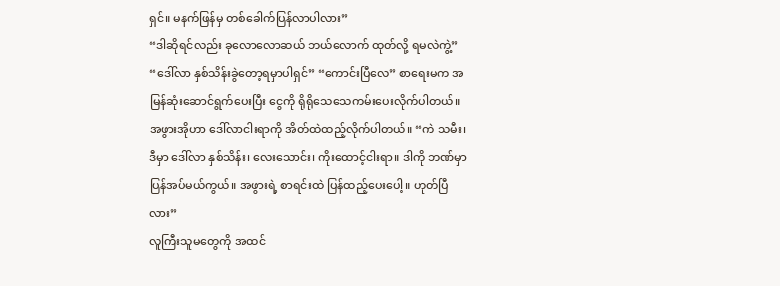ရှင်။ မနက်ဖြန်မှ တစ်ခေါက်ပြန်လာပါလား”
“ဒါဆိုရင်လည်း ခုလောလောဆယ် ဘယ်လောက် ထုတ်လို့ ရမလဲကွဲ့” “ဒေါ်လာ နှစ်သိန်းခွဲတော့ရမှာပါရှင်” “ကောင်းပြီလေ” စာရေးမက အမြန်ဆုံးဆောင်ရွက်ပေးပြီး ငွေကို ရိုရိုသေသေကမ်းပေးလိုက်ပါတယ်။
အဖွားအိုဟာ ဒေါ်လာငါးရာကို အိတ်ထဲထည့်လိုက်ပါတယ်။ “ကဲ သမီး၊ ဒီမှာ ဒေါ်လာ နှစ်သိန်း၊ လေးသောင်း၊ ကိုးထောင့်ငါးရာ။ ဒါကို ဘဏ်မှာပြန်အပ်မယ်ကွယ်။ အဖွားရဲ့ စာရင်းထဲ ပြန်ထည့်ပေးပေါ့။ ဟုတ်ပြီလား”
လူကြီးသူမတွေကို အထင်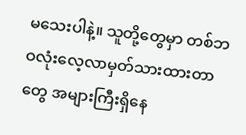မသေးပါနဲ့။ သူတို့တွေမှာ တစ်ဘဝလုံးလေ့လာမှတ်သားထားတာတွေ အများကြီးရှိနေ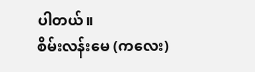ပါတယ်။
စိမ်းလန်းမေ (ကလေး)